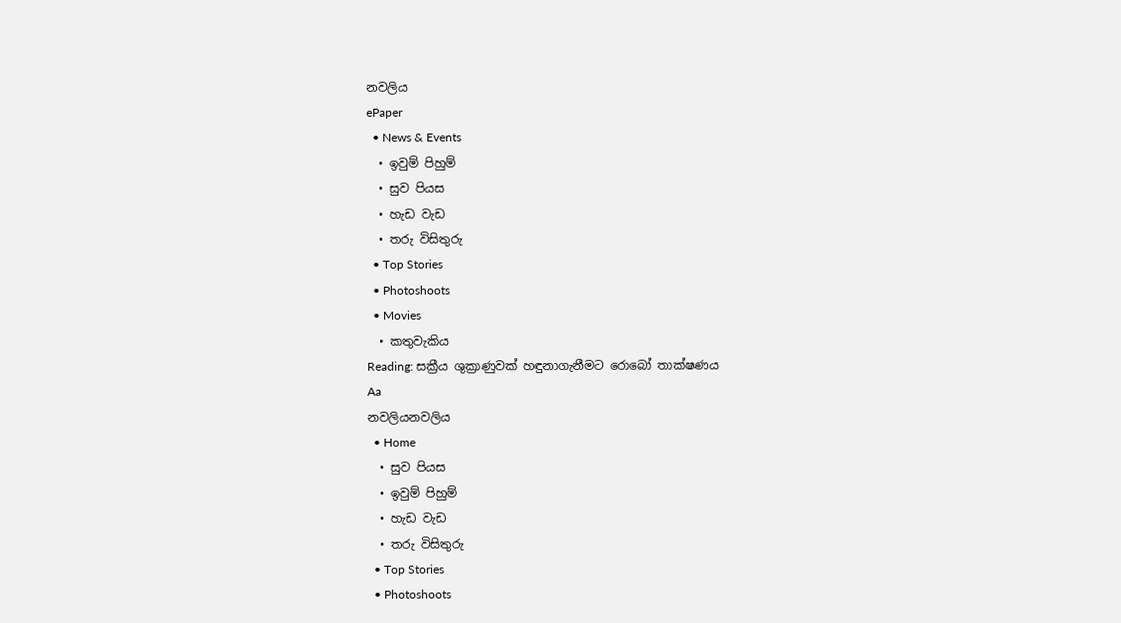නවලිය
ePaper
  • News & Events
  • ඉවුම් පිහුම්
  • සුව පියස
  • හැඩ වැඩ
  • තරු විසිතුරු
  • Top Stories
  • Photoshoots
  • Movies
  • කතුවැකිය
Reading: සක්‍රීය ශුක්‍රාණුවක් හඳුනාගැනීමට රොබෝ තාක්ෂණය
Aa
නවලියනවලිය
  • Home
  • සුව පියස
  • ඉවුම් පිහුම්
  • හැඩ වැඩ
  • තරු විසිතුරු
  • Top Stories
  • Photoshoots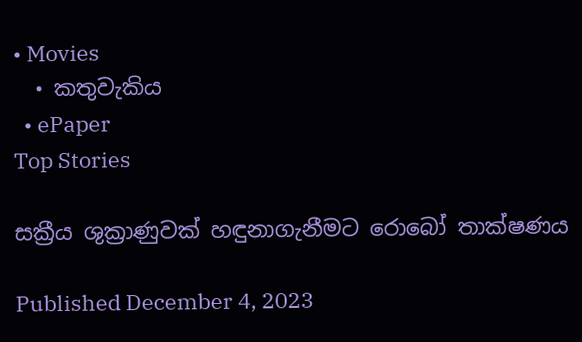• Movies
  • කතුවැකිය
  • ePaper
Top Stories

සක්‍රීය ශුක්‍රාණුවක් හඳුනාගැනීමට රොබෝ තාක්ෂණය

Published December 4, 2023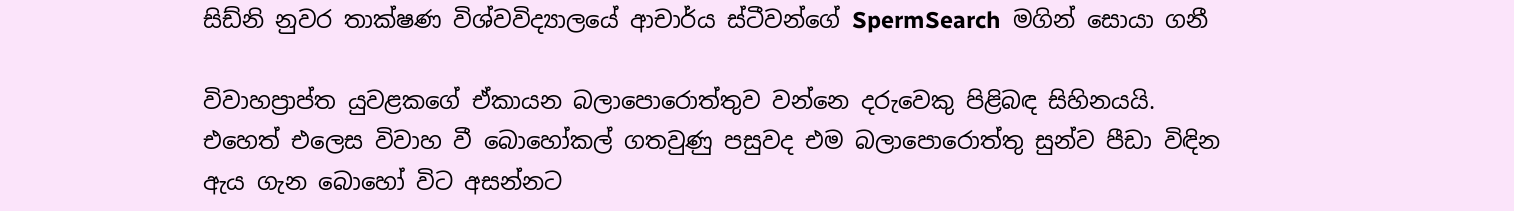සිඩ්නි නුවර තාක්ෂණ විශ්වවිද්‍යාලයේ ආචාර්ය ස්ටීවන්ගේ SpermSearch  මගින් සොයා ගනී

විවාහප්‍රාප්ත යුවළකගේ ඒකායන බලාපොරොත්තුව වන්නෙ දරුවෙකු පිළිබඳ සිහිනයයි. එහෙත් එලෙස විවාහ වී බොහෝකල් ගතවුණු පසුවද එම බලාපොරොත්තු සුන්ව පීඩා විඳින ඇය ගැන බොහෝ විට අසන්නට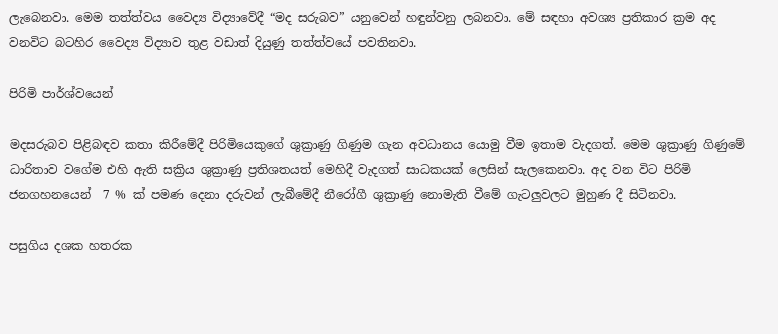ලැබෙනවා. මෙම තත්ත්වය වෛද්‍ය විද්‍යාවේදී “මද සරුබව” යනුවෙන් හඳුන්වනු ලබනවා. මේ සඳහා අවශ්‍ය ප්‍රතිකාර ක්‍රම අද වනවිට බටහිර වෛද්‍ය විද්‍යාව තුළ වඩාත් දියුණු තත්ත්වයේ පවතිනවා.

පිරිමි පාර්ශ්වයෙන්

මදසරුබව පිළිබඳව කතා කිරීමේදී පිරිමියෙකුගේ ශුක්‍රාණු ගිණුම ගැන අවධානය යොමු වීම ඉතාම වැදගත්. මෙම ශුක්‍රාණු ගිණුමේ ධාරිතාව වගේම එහි ඇති සක්‍රිය ශුක්‍රාණු ප්‍රතිශතයත් මෙහිදී වැදගත් සාධකයක් ලෙසින් සැලකෙනවා. අද වන විට පිරිමි ජනගහනයෙන්  7 % ක් පමණ දෙනා දරුවන් ලැබීමේදී නීරෝගී ශුක්‍රාණු නොමැති වීමේ ගැටලුවලට මුහුණ දී සිටිනවා.

පසුගිය දශක හතරක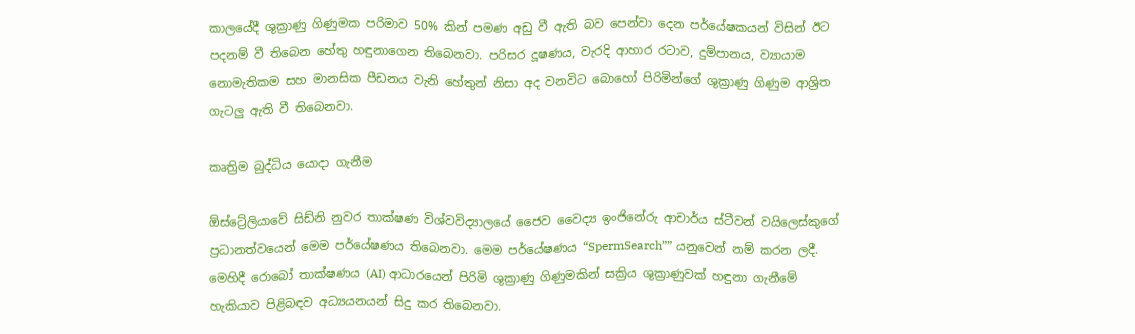කාලයේදී ශුක්‍රාණු ගිණුමක පරිමාව 50% කින් පමණ අඩු වී ඇති බව පෙන්වා දෙන පර්යේෂකයන් විසින් ඊට පදනම් වී තිබෙන හේතු හඳුනාගෙන තිබෙනවා. පරිසර දූෂණය, වැරදි ආහාර රටාව, දුම්පානය, ව්‍යායාම නොමැතිකම සහ මානසික පීඩනය වැනි හේතුන් නිසා අද වනවිට බොහෝ පිරිමින්ගේ ශුක්‍රාණු ගිණුම ආශ්‍රිත ගැටලු ඇති වී තිබෙනවා.

කෘත්‍රිම බුද්ධිය යොදා ගැනීම

ඕස්ට්‍රේලියාවේ සිඩ්නි නුවර තාක්ෂණ විශ්වවිද්‍යාලයේ ජෛව වෛද්‍ය ඉංජිනේරු ආචාර්ය ස්ටීවන් වයිලෙස්කුගේ ප්‍රධානත්වයෙන් මෙම පර්යේෂණය තිබෙනවා. මෙම පර්යේෂණය “SpermSearch”” යනුවෙන් නම් කරන ලදී. මෙහිදී රොබෝ තාක්ෂණය (AI) ආධාරයෙන් පිරිමි ශුක්‍රාණු ගිණුමකින් සක්‍රිය ශුක්‍රාණුවක් හඳුනා ගැනීමේ හැකියාව පිළිබඳව අධ්‍යයනයන් සිදු කර තිබෙනවා.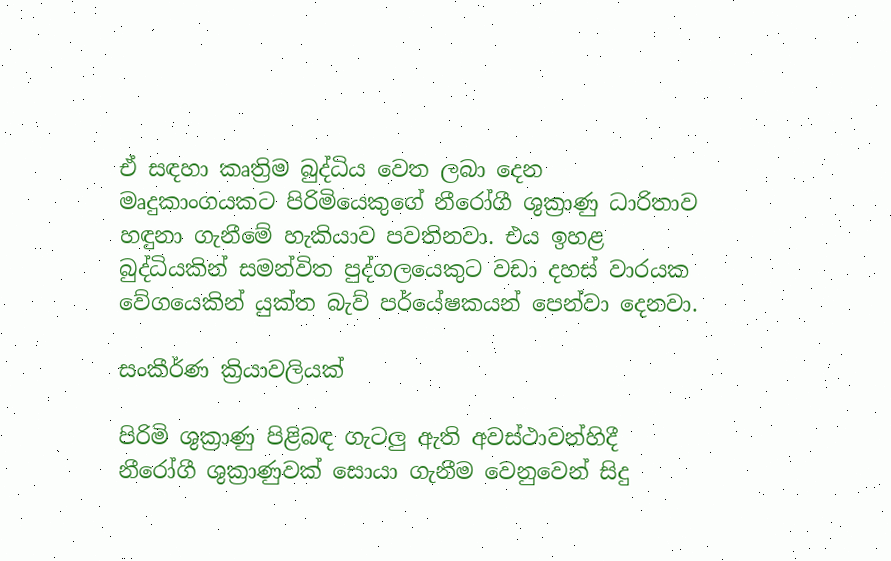ඒ සඳහා කෘත්‍රිම බුද්ධිය වෙත ලබා දෙන මෘදුකාංගයකට පිරිමියෙකුගේ නීරෝගී ශුක්‍රාණු ධාරිතාව හඳුනා ගැනීමේ හැකියාව පවතිනවා. එය ඉහළ බුද්ධියකින් සමන්විත පුද්ගලයෙකුට වඩා දහස් වාරයක වේගයෙකින් යුක්ත බැව් පර්යේෂකයන් පෙන්වා දෙනවා.

සංකීර්ණ ක්‍රියාවලියක්

පිරිමි ශුක්‍රාණු පිළිබඳ ගැටලු ඇති අවස්ථාවන්හිදී නීරෝගී ශුක්‍රාණුවක් සොයා ගැනීම වෙනුවෙන් සිදු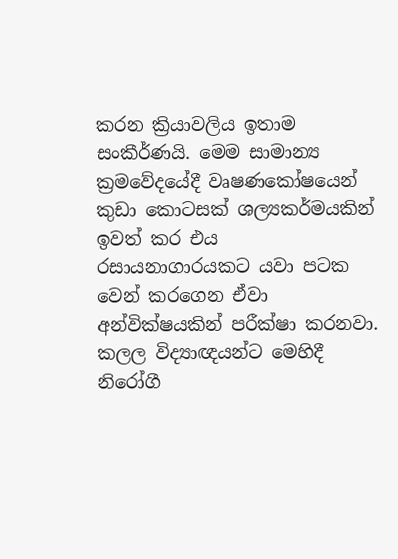කරන ක්‍රියාවලිය ඉතාම සංකීර්ණයි. මෙම සාමාන්‍ය ක්‍රමවේදයේදී වෘෂණකෝෂයෙන් කුඩා කොටසක් ශල්‍යකර්මයකින් ඉවත් කර එය රසායනාගාරයකට යවා පටක වෙන් කරගෙන ඒවා අන්වික්ෂයකින් පරීක්ෂා කරනවා. කලල විද්‍යාඥයන්ට මෙහිදී නිරෝගී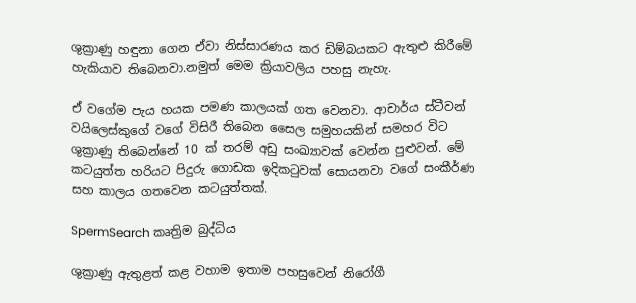ශුක්‍රාණු හඳුනා ගෙන ඒවා නිස්සාරණය කර ඩිම්බයකට ඇතුළු කිරීමේ හැකියාව තිබෙනවා.නමුත් මෙම ක්‍රියාවලිය පහසු නැහැ.

ඒ වගේම පැය හයක පමණ කාලයක් ගත වෙනවා. ආචාර්ය ස්ටීවන් වයිලෙස්කුගේ වගේ විසිරී තිබෙන සෛල සමුහයකින් සමහර විට ශුක්‍රාණු තිබෙන්නේ 10 ක් තරම් අඩු සංඛ්‍යාවක් වෙන්න පුළුවන්. මේ කටයුත්ත හරියට පිදුරු ගොඩක ඉදිකටුවක් සොයනවා වගේ සංකීර්ණ සහ කාලය ගතවෙන කටයුත්තක්.

SpermSearch කෘත්‍රිම බුද්ධිය

ශුක්‍රාණු ඇතුළත් කළ වහාම ඉතාම පහසුවෙන් නිරෝගී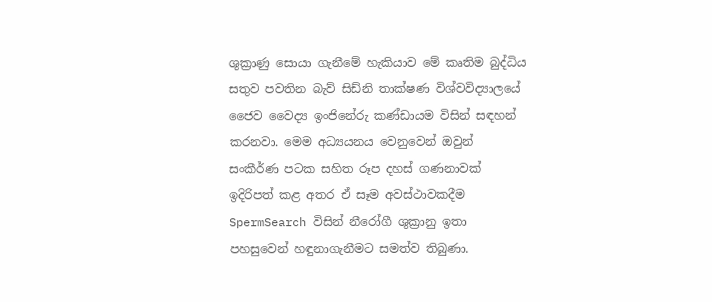ශුක්‍රාණු සොයා ගැනීමේ හැකියාව මේ කෘතිම බුද්ධිය සතුව පවතින බැව් සිඩ්නි තාක්ෂණ විශ්වවිද්‍යාලයේ ජෛව වෛද්‍ය ඉංජිනේරු කණ්ඩායම විසින් සඳහන් කරනවා. මෙම අධ්‍යයනය වෙනුවෙන් ඔවුන් සංකීර්ණ පටක සහිත රූප දහස් ගණනාවක් ඉදිරිපත් කළ අතර ඒ සෑම අවස්ථාවකදීම SpermSearch විසින් නීරෝගී ශුක්‍රානු ඉතා පහසුවෙන් හඳුනාගැනීමට සමත්ව තිබුණා.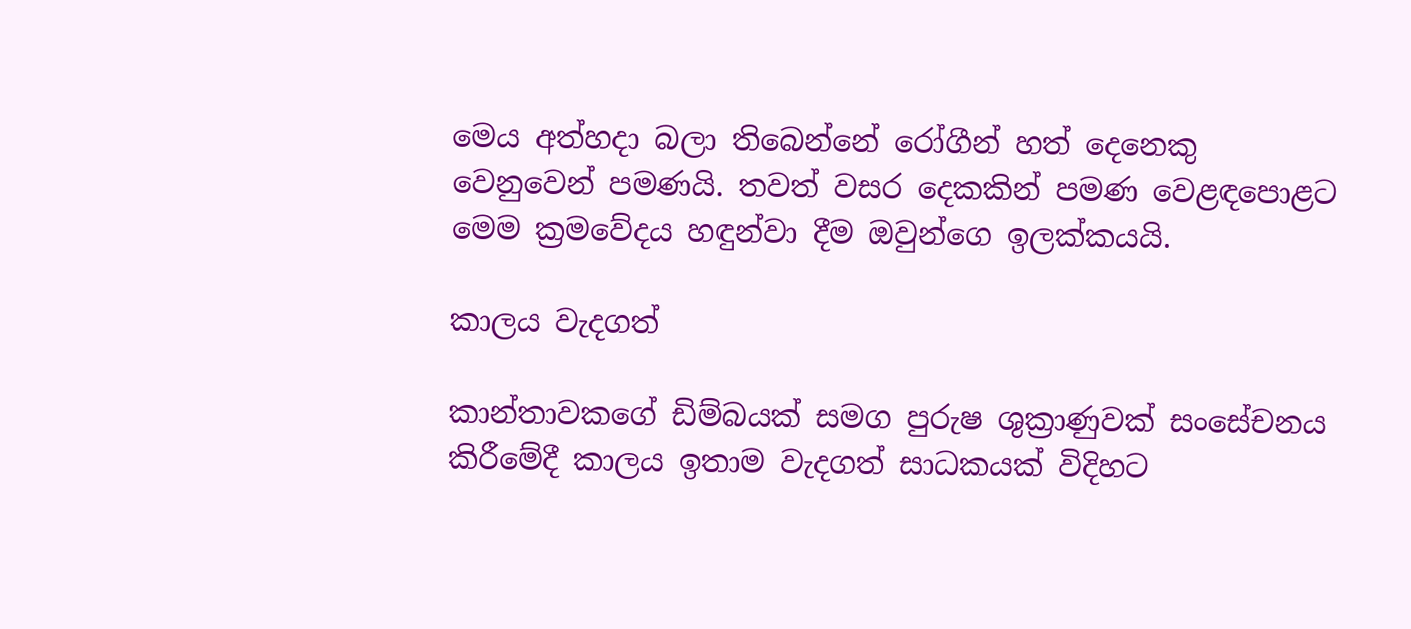මෙය අත්හදා බලා තිබෙන්නේ රෝගීන් හත් දෙනෙකු වෙනුවෙන් පමණයි. තවත් වසර දෙකකින් පමණ වෙළඳපොළට මෙම ක්‍රමවේදය හඳුන්වා දීම ඔවුන්ගෙ ඉලක්කයයි.

කාලය වැදගත්

කාන්තාවකගේ ඩිම්බයක් සමග පුරුෂ ශුක්‍රාණුවක් සංසේචනය කිරීමේදී කාලය ඉතාම වැදගත් සාධකයක් විදිහට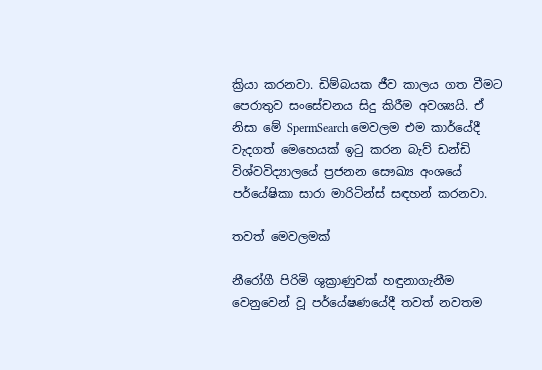ක්‍රියා කරනවා. ඩිම්බයක ජීව කාලය ගත වීමට පෙරාතුව සංසේචනය සිදු කිරීම අවශ්‍යයි. ඒ නිසා මේ SpermSearch මෙවලම එම කාර්යේදී වැදගත් මෙහෙයක් ඉටු කරන බැව් ඩන්ඩි විශ්වවිද්‍යාලයේ ප්‍රජනන සෞඛ්‍ය අංශයේ පර්යේෂිකා සාරා මාරිටින්ස් සඳහන් කරනවා.

තවත් මෙවලමක්

නීරෝගී පිරිමි ශුක්‍රාණුවක් හඳුනාගැනීම වෙනුවෙන් වූ පර්යේෂණයේදී තවත් නවතම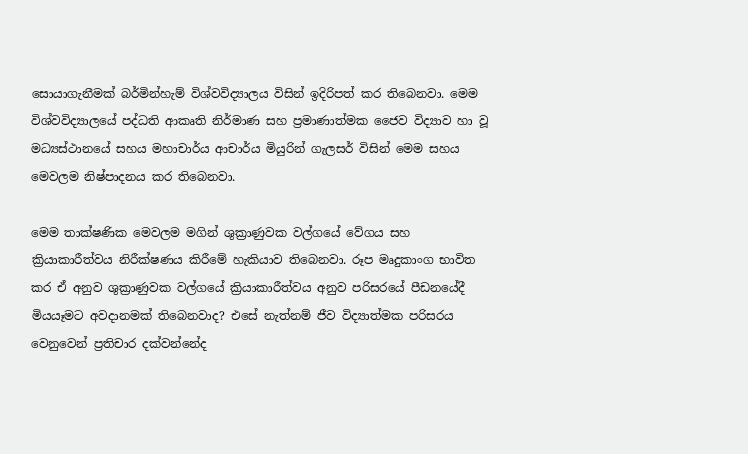සොයාගැනීමක් බර්මින්හැම් විශ්වවිද්‍යාලය විසින් ඉදිරිපත් කර තිබෙනවා. මෙම විශ්වවිද්‍යාලයේ පද්ධති ආකෘති නිර්මාණ සහ ප්‍රමාණාත්මක ජෛව විද්‍යාව හා වූ මධ්‍යස්ථානයේ සහය මහාචාර්ය ආචාර්ය මියුරින් ගැලසර් විසින් මෙම සහය මෙවලම නිෂ්පාදනය කර තිබෙනවා.

මෙම තාක්ෂණික මෙවලම මගින් ශුක්‍රාණුවක වල්ගයේ වේගය සහ ක්‍රියාකාරීත්වය නිරීක්ෂණය කිරීමේ හැකියාව තිබෙනවා. රූප මෘදුකාංග භාවිත කර ඒ අනුව ශුක්‍රාණුවක වල්ගයේ ක්‍රියාකාරීත්වය අනුව පරිසරයේ පීඩනයේදී මියයෑමට අවදානමක් තිබෙනවාද? එසේ නැත්නම් ජීව විද්‍යාත්මක පරිසරය වෙනුවෙන් ප්‍රතිචාර දක්වන්නේද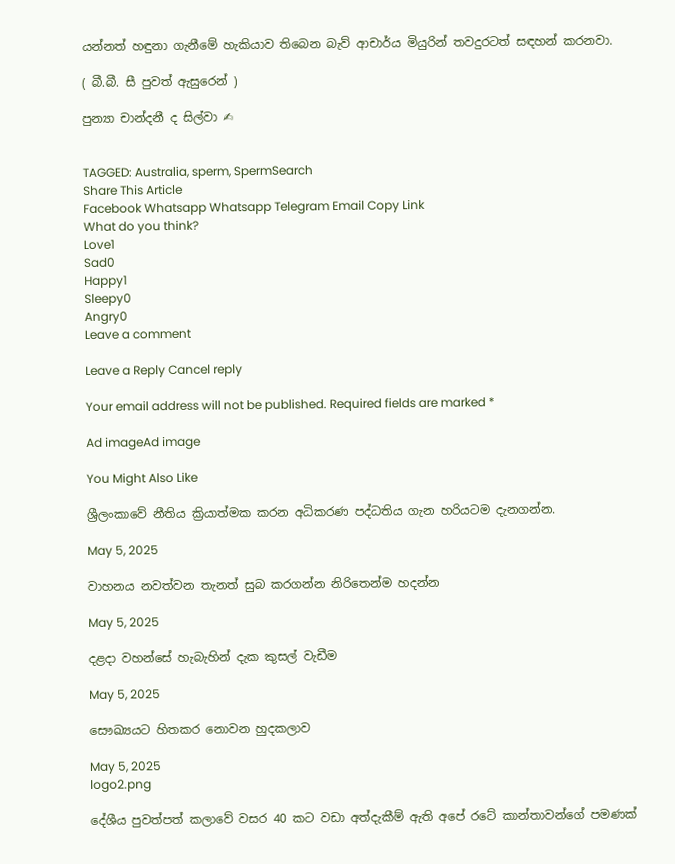යන්නත් හඳුනා ගැනීමේ හැකියාව තිබෙන බැව් ආචාර්ය මියුරින් තවදුරටත් සඳහන් කරනවා.

( බී.බී. සී පුවත් ඇසුරෙන් )

පුන්‍යා චාන්දනී ද සිල්වා ✍


TAGGED: Australia, sperm, SpermSearch
Share This Article
Facebook Whatsapp Whatsapp Telegram Email Copy Link
What do you think?
Love1
Sad0
Happy1
Sleepy0
Angry0
Leave a comment

Leave a Reply Cancel reply

Your email address will not be published. Required fields are marked *

Ad imageAd image

You Might Also Like

ශ්‍රීලංකාවේ නීතිය ක්‍රියාත්මක කරන අධිකරණ පද්ධතිය ගැන හරියටම දැනගන්න.

May 5, 2025

වාහනය නවත්වන තැනත් සුබ කරගන්න නිරිතෙන්ම හදන්න

May 5, 2025

දළදා වහන්සේ හැබැහින් දැක කුසල් වැඩීම

May 5, 2025

සෞඛ්‍යයට හිතකර නොවන හුදකලාව

May 5, 2025
logo2.png

දේශීය පුවත්පත් කලාවේ වසර 40 කට වඩා අත්දැකීම් ඇති අපේ රටේ කාන්තාවන්ගේ පමණක්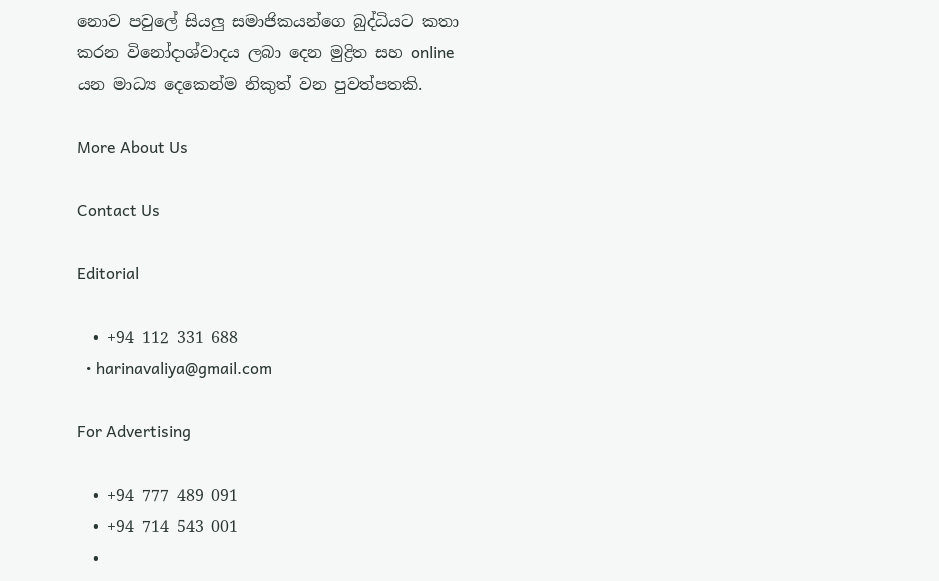නොව පවුලේ සියලු සමාජිකයන්ගෙ බුද්ධියට කතා කරන විනෝදාශ්වාදය ලබා දෙන මුද්‍රිත සහ online යන මාධ්‍ය දෙකෙන්ම නිකුත් වන පුවත්පතකි.

More About Us

Contact Us

Editorial

  • +94 112 331 688
  • harinavaliya@gmail.com

For Advertising

  • +94 777 489 091
  • +94 714 543 001
  •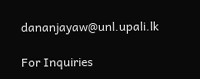dananjayaw@unl.upali.lk

For Inquiries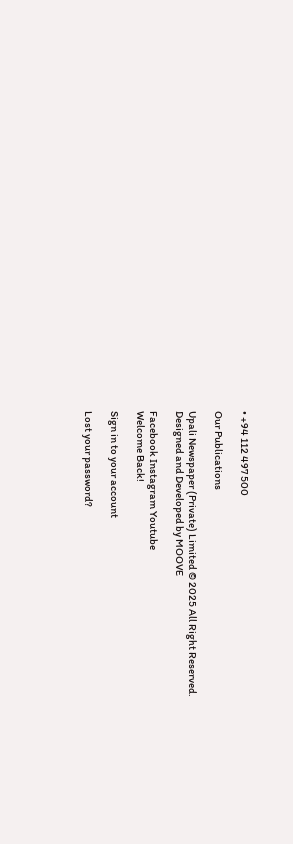• +94 112 497 500

Our Publications

Upali Newspaper (Private) Limited © 2025 All Right Reserved.
Designed and Developed by MOOVE

Facebook Instagram Youtube
Welcome Back!

Sign in to your account

Lost your password?